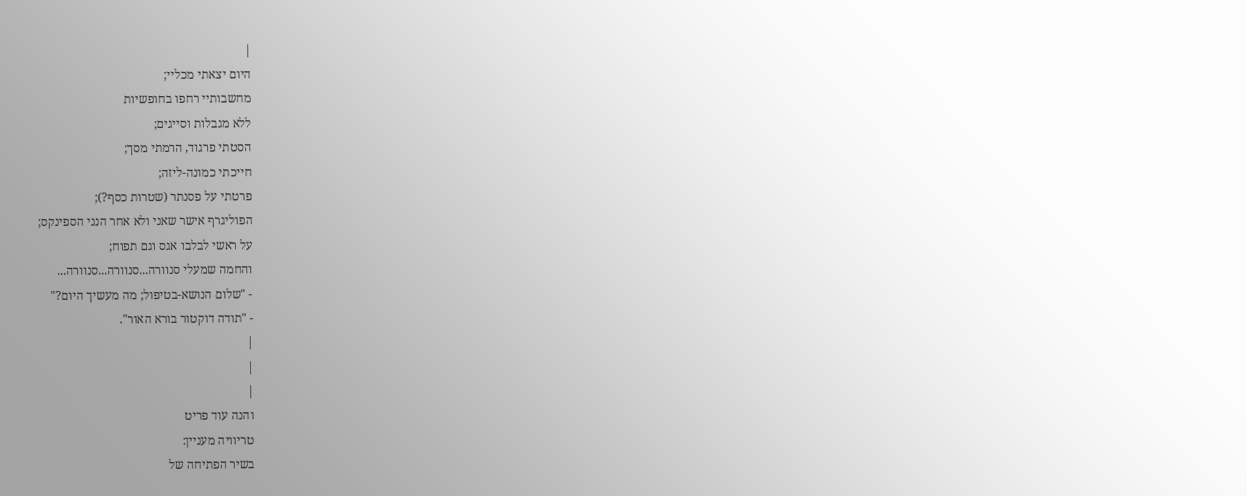|
היום יצאתי מכליי;
מחשבותיי רחפו בחופשיות
ללא מגבלות וסייגים;
הסטתי פרגוד, הרמתי מסך;
חייכתי כמונה-ליזה;
פרטתי על פסנתר (שטרות כסף?);
הפוליגרף אישר שאני ולא אחר הנני הספינקס;
על ראשי לבלבו אגס וגם תפוח;
והחמה שמעלי סנוורה...סנוורה...סנוורה...
- "שלום הנושא-בטיפול; מה מעשיך היום?"
- "תודה דוקטור בורא האור".
|
|
|
והנה עוד פריט
טריוויה מעניין:
בשיר הפתיחה של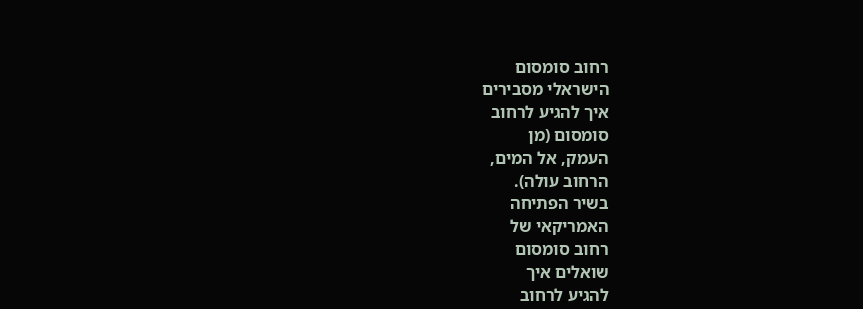רחוב סומסום
הישראלי מסבירים
איך להגיע לרחוב
סומסום (מן
העמק, אל המים,
הרחוב עולה).
בשיר הפתיחה
האמריקאי של
רחוב סומסום
שואלים איך
להגיע לרחוב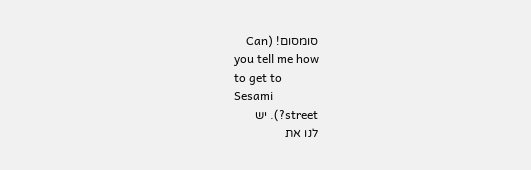סומסום! (Can
you tell me how
to get to
Sesami
street?). יש
לנו את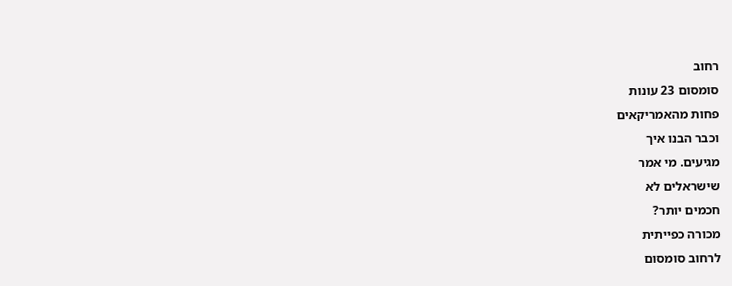רחוב
סומסום 23 עונות
פחות מהאמריקאים
וכבר הבנו איך
מגיעים. מי אמר
שישראלים לא
חכמים יותר?
מכורה כפייתית
לרחוב סומסום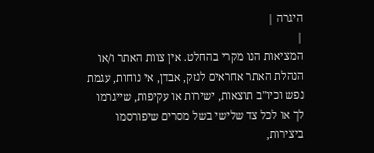היגרה |
|
המציאות הנו מקרי בהחלט. אין צוות האתר ו/או
הנהלת האתר אחראים לנזק, אבדן, אי נוחות, עגמת
נפש וכיו''ב תוצאות, ישירות או עקיפות, שייגרמו
לך או לכל צד שלישי בשל מסרים שיפורסמו
ביצירות,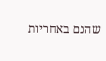שהנם באחריות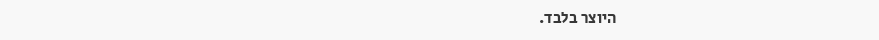היוצר בלבד.